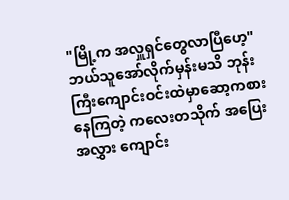"မြို့က အလှူရှင်တွေလာပြီဟေ့"
ဘယ်သူအော်လိုက်မှန်းမသိ ဘုန်းကြီးကျောင်းဝင်းထဲမှာဆော့ကစားနေကြတဲ့ ကလေးတသိုက် အပြေးအလွှား ကျောင်း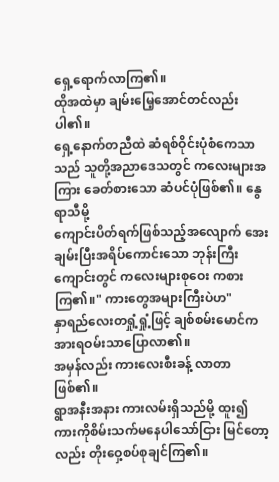ရှေ့ရောက်လာကြ၏။
ထိုအထဲမှာ ချမ်းမြေ့အောင်တင်လည်းပါ၏။
ရှေ့နောက်တညီထဲ ဆံရစ်ဝိုင်းပုံစံကေသာသည် သူတို့အညာဒေသတွင် ကလေးများအကြား ခေတ်စားသော ဆံပင်ပုံဖြစ်၏။ နွေရာသီမို့
ကျောင်းပိတ်ရက်ဖြစ်သည့်အလျောက် အေးချမ်းပြီးအရိပ်ကောင်းသော ဘုန်းကြီးကျောင်းတွင် ကလေးများစုဝေး ကစားကြ၏။" ကားတွေအများကြီးပဲဟ"
နှာရည်လေးတရှုံ့ရှုံ့ဖြင့် ချစ်စမ်းမောင်က အားရဝမ်းသာပြောလာ၏။
အမှန်လည်း ကားလေးစီးခန့် လာတာဖြစ်၏။
ရွာအနီးအနား ကားလမ်းရှိသည်မို့ ထူး၍ ကားကိုစိမ်းသက်မနေပါသော်ငြား မြင်တော့လည်း တိုးဝှေ့စပ်စုချင်ကြ၏။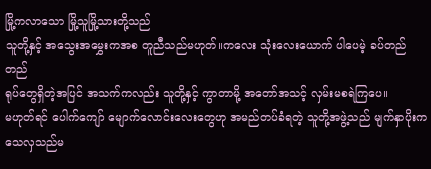မြို့ကလာသော မြို့သူမြို့သားတို့သည်
သူတို့နှင့် အသွေးအမွှေးကအစ တူညီသည်မဟုတ်။ကလေး သုံးလေးယောက် ပါပေမဲ့ ခပ်တည်တည်
ရုပ်တွေရှိတဲ့အပြင် အသက်ကလည်း သူတို့နှင့် ကွာတာမို့ အတော်အသင့် လှမ်းမစရဲကြပေ။
မဟုတ်ရင် ပေါက်ကျော် မျောက်လောင်းလေးတွေဟု အမည်တပ်ခံရတဲ့ သူတို့အဖွဲ့သည် မျက်နှာပိုးက သေလှသည်မ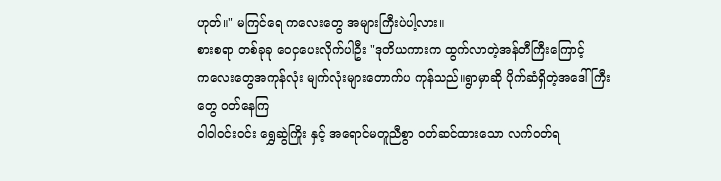ဟုတ်။" မကြင်ရေ ကလေးတွေ အများကြီးပဲပါ့လား။
စားစရာ တစ်ခုခု ဝေငှပေးလိုက်ပါဦး "ဒုတိယကားက ထွက်လာတဲ့အန်တီကြီးကြောင့်
ကလေးတွေအကုန်လုံး မျက်လုံးများတောက်ပ ကုန်သည်။ရွာမှာဆို ပိုက်ဆံရှိတဲ့အဒေါ်ကြီးတွေ ဝတ်နေကြ
ဝါဝါဝင်းဝင်း ရွှေဆွဲကြိုး နှင့် အရောင်မတူညီစွာ ဝတ်ဆင်ထားသော လက်ဝတ်ရ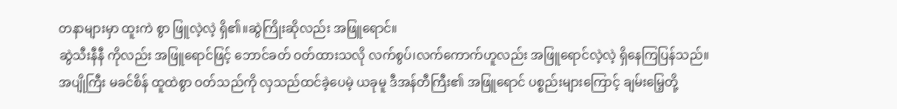တနာများမှာ ထူးကဲ စွာ ဖြူလဲ့လဲ့ ရှိ၏။ဆွဲကြိုးဆိုလည်း အဖြူရောင်။
ဆွဲသီးနီနီ ကိုလည်း အဖြူရောင်ဖြင့် ဘောင်ခတ် ဝတ်ထားသလို လက်စွပ်၊လက်ကောက်ဟူလည်း အဖြူရောင်လဲ့လဲ့ ရှိနေကြပြန်သည်။အပျိုကြီး မခင်စိန် ထူထဲစွာ ဝတ်သည်ကို လှသည်ထင်ခဲ့ပေမဲ့ ယခုမူ ဒီအန်တီကြီး၏ အဖြူရောင် ပစ္စည်းများကြောင့် ချမ်းမြေ့တို့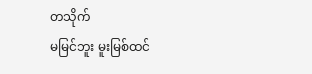တသိုက်
မမြင်ဘူး မူးမြစ်ထင်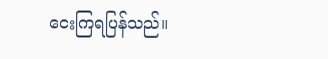ငေးကြရပြန်သည်။